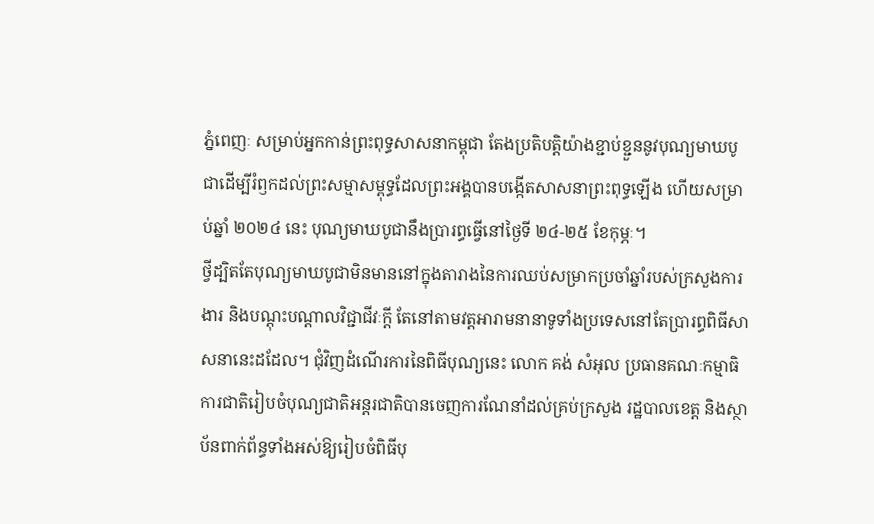ភ្នំពេញៈ សម្រាប់អ្នកកាន់ព្រះពុទ្ធសាសនាកម្ពុជា តែងប្រតិបត្តិយ៉ាងខ្ជាប់ខ្ជួននូវបុណ្យមាឃបូជាដើម្បីរំឭកដល់ព្រះសម្មាសម្ពុទ្ធដែលព្រះអង្គបានបង្កើតសាសនាព្រះពុទ្ធឡើង ហើយសម្រាប់ឆ្នាំ ២០២៤ នេះ បុណ្យមាឃបូជានឹងប្រារព្ធធ្វើនៅថ្ងៃទី ២៤-២៥ ខែកុម្ភៈ។
ថ្វីដ្បិតតែបុណ្យមាឃបូជាមិនមាននៅក្នុងតារាងនៃការឈប់សម្រាកប្រចាំឆ្នាំរបស់ក្រសួងការងារ និងបណ្តុះបណ្តាលវិជ្ជាជីវៈក្តី តែនៅតាមវត្តអារាមនានាទូទាំងប្រទេសនៅតែប្រារព្ធពិធីសាសនានេះដដែល។ ជុំវិញដំណើរការនៃពិធីបុណ្យនេះ លោក គង់ សំអុល ប្រធានគណៈកម្មាធិការជាតិរៀបចំបុណ្យជាតិអន្តរជាតិបានចេញការណែនាំដល់គ្រប់ក្រសួង រដ្ឋបាលខេត្ត និងស្ថាប័នពាក់ព័ន្ធទាំងអស់ឱ្យរៀបចំពិធីបុ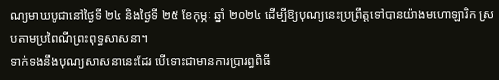ណ្យមាឃបូជានៅថ្ងៃទី ២៤ និងថ្ងៃទី ២៥ ខែកុម្ភៈ ឆ្នាំ ២០២៤ ដើម្បីឱ្យបុណ្យនេះប្រព្រឹត្តទៅបានយ៉ាងមហោឡារិក ស្របតាមប្រពៃណីព្រះពុទ្ធសាសនា។
ទាក់ទងនឹងបុណ្យសាសនានេះដែរ បើទោះជាមានការប្រារព្ធពិធី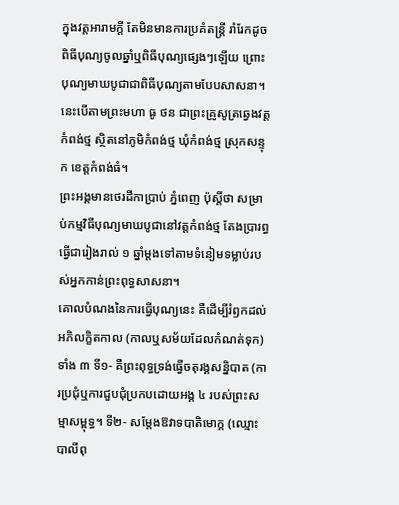ក្នុងវត្តអារាមក្តី តែមិនមានការប្រគំតន្ត្រី រាំរែកដូចពិធីបុណ្យចូលឆ្នាំឬពិធីបុណ្យផ្សេងៗឡើយ ព្រោះបុណ្យមាឃបូជាជាពិធីបុណ្យតាមបែបសាសនា។ នេះបើតាមព្រះមហា ធូ ថន ជាព្រះគ្រូសូត្រឆ្វេងវត្តកំពង់ថ្ម ស្ថិតនៅភូមិកំពង់ថ្ម ឃុំកំពង់ថ្ម ស្រុកសន្ទុក ខេត្តកំពង់ធំ។
ព្រះអង្គមានថេរដីកាប្រាប់ ភ្នំពេញ ប៉ុស្តិ៍ថា សម្រាប់កម្មវិធីបុណ្យមាឃបូជានៅវត្តកំពង់ថ្ម តែងប្រារព្ធធ្វើជារៀងរាល់ ១ ឆ្នាំម្ដងទៅតាមទំនៀមទម្លាប់របស់អ្នកកាន់ព្រះពុទ្ធសាសនា។
គោលបំណងនៃការធ្វើបុណ្យនេះ គឺដើម្បីរំឭកដល់អភិលក្ខិតកាល (កាលឬសម័យដែលកំណត់ទុក) ទាំង ៣ ទី១- គឺព្រះពុទ្ធទ្រង់ធ្វើចតុរង្គសន្និបាត (ការប្រជុំឬការជួបជុំប្រកបដោយអង្គ ៤ របស់ព្រះសម្មាសម្ពុទ្ធ។ ទី២- សម្តែងឱវាទបាតិមោក្គ (ឈ្មោះបាលីពុ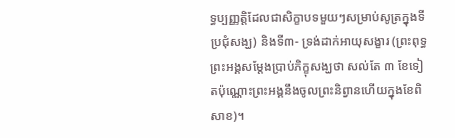ទ្ធប្បញ្ញត្តិដែលជាសិក្ខាបទមួយៗសម្រាប់សូត្រក្នុងទីប្រជុំសង្ឃ) និងទី៣- ទ្រង់ដាក់អាយុសង្ខារ (ព្រះពុទ្ធព្រះអង្គសម្តែងប្រាប់ភិក្ខុសង្ឃថា សល់តែ ៣ ខែទៀតប៉ុណ្ណោះព្រះអង្គនឹងចូលព្រះនិព្វានហើយក្នុងខែពិសាខ)។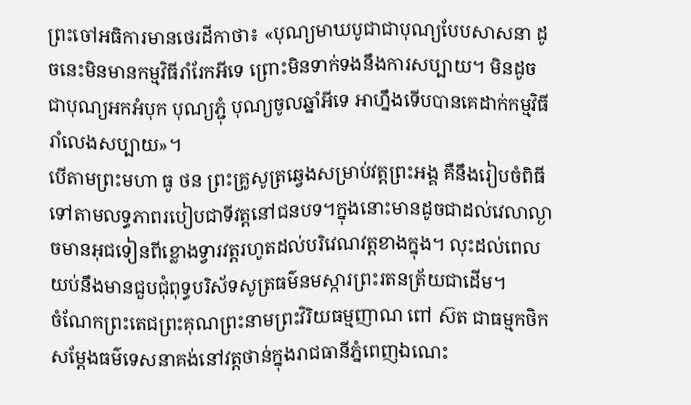ព្រះចៅអធិការមានថេរដីកាថា៖ «បុណ្យមាឃបូជាជាបុណ្យបែបសាសនា ដូចនេះមិនមានកម្មវិធីរាំរែកអីទេ ព្រោះមិនទាក់ទងនឹងការសប្បាយ។ មិនដូចជាបុណ្យអកអំបុក បុណ្យភ្ជុំ បុណ្យចូលឆ្នាំអីទេ អាហ្នឹងទើបបានគេដាក់កម្មវិធីរាំលេងសប្បាយ»។
បើតាមព្រះមហា ធូ ថន ព្រះគ្រូសូត្រឆ្វេងសម្រាប់វត្តព្រះអង្គ គឺនឹងរៀបចំពិធីទៅតាមលទ្ធភាពរបៀបជាទីវត្តនៅជនបទ។ក្នុងនោះមានដូចជាដល់វេលាល្ងាចមានអុជទៀនពីខ្លោងទ្វារវត្តរហូតដល់បរិវេណវត្តខាងក្នុង។ លុះដល់ពេលយប់នឹងមានជួបជុំពុទ្ធបរិស័ទសូត្រធម៌នមស្ការព្រះរតនត្រ័យជាដើម។
ចំណែកព្រះតេជព្រះគុណព្រះនាមព្រះវិរិយធម្មញាណ ពៅ ស៊ត ជាធម្មកថិកសម្តែងធម៌ទេសនាគង់នៅវត្តថាន់ក្នុងរាជធានីភ្នំពេញឯណេះ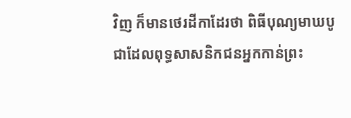វិញ ក៏មានថេរដីកាដែរថា ពិធីបុណ្យមាឃបូជាដែលពុទ្ធសាសនិកជនអ្នកកាន់ព្រះ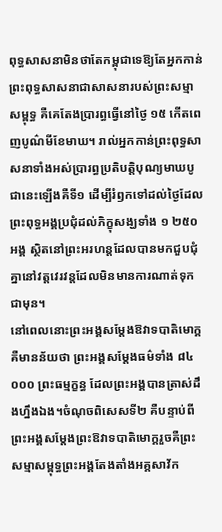ពុទ្ធសាសនាមិនថាតែកម្ពុជាទេឱ្យតែអ្នកកាន់ព្រះពុទ្ធសាសនាជាសាសនារបស់ព្រះសម្មាសម្ពុទ្ធ គឺគេតែងប្រារព្ធធ្វើនៅថ្ងៃ ១៥ កើតពេញបូណ៌មីខែមាឃ។ រាល់អ្នកកាន់ព្រះពុទ្ធសាសនាទាំងអស់ប្រារព្ធប្រតិបត្តិបុណ្យមាឃបូជានេះឡើងគឺទី១ ដើម្បីរំឭកទៅដល់ថ្ងៃដែលព្រះពុទ្ធអង្គប្រជុំដល់ភិក្ខុសង្ឃទាំង ១ ២៥០ អង្គ ស្ថិតនៅព្រះអរហន្តដែលបានមកជួបជុំគ្នានៅវត្តវេរវន្តដែលមិនមានការណាត់ទុកជាមុន។
នៅពេលនោះព្រះអង្គសម្តែងឱវាទបាតិមោក្គ គឺមានន័យថា ព្រះអង្គសម្តែងធម៌ទាំង ៨៤ ០០០ ព្រះធម្មក្ខន្ធ ដែលព្រះអង្គបានត្រាស់ដឹងហ្នឹងឯង។ចំណុចពិសេសទី២ គឺបន្ទាប់ពីព្រះអង្គសម្តែងព្រះឱវាទបាតិមោក្គរួចគឺព្រះសម្មាសម្ពុទ្ធព្រះអង្គតែងតាំងអគ្គសាវ័ក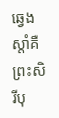ឆ្វេងស្តាំគឺព្រះសិរីបុ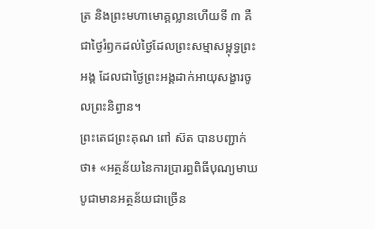ត្រ និងព្រះមហាមោគ្គល្លានហើយទី ៣ គឺជាថ្ងៃរំឭកដល់ថ្ងៃដែលព្រះសម្មាសម្ពុទ្ធព្រះអង្គ ដែលជាថ្ងៃព្រះអង្គដាក់អាយុសង្ខារចូលព្រះនិព្វាន។
ព្រះតេជព្រះគុណ ពៅ ស៊ត បានបញ្ជាក់ថា៖ «អត្ថន័យនៃការប្រារព្ធពិធីបុណ្យមាឃបូជាមានអត្ថន័យជាច្រើន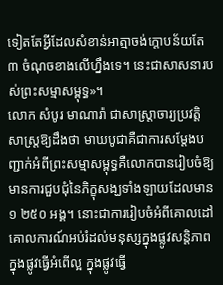ទៀតតែអ្វីដែលសំខាន់អាត្មាចង់ក្តោបន័យតែ ៣ ចំណុចខាងលើហ្នឹងទេ។ នេះជាសាសនារបស់ព្រះសម្មាសម្ពុទ្ធ»។
លោក សំបូរ មាណារ៉ា ជាសាស្ត្រាចារ្យប្រវត្តិសាស្ត្រឱ្យដឹងថា មាឃបូជាគឺជាការសម្តែងបញ្ជាក់អំពីព្រះសម្មាសម្ពុទ្ធគឺលោកបានរៀបចំឱ្យមានការជួបជុំនៃភិក្ខុសង្ឃទាំងឡាយដែលមាន ១ ២៥០ អង្គ។ នោះជាការរៀបចំអំពីគោលដៅ គោលការណ៍អប់រំដល់មនុស្សក្នុងផ្លូវសន្តិភាព ក្នុងផ្លូវធ្វើអំពើល្អ ក្នុងផ្លូវធ្វើ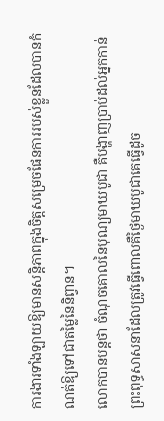ការងារទាំងឡាយឱ្យមានសន្តិភាពក្នុងចិត្តសម្រេចផែនការរបស់ខ្លួនដែលបានកំណត់ឱ្យទៅជាតម្លៃនៃនិព្វាន។
លោកបានបន្តថា ចំណុចគោលនៃបុណ្យមាឃបូជា គឺបង្ហាញប្រាប់ដល់អ្នកកាន់ព្រះពុទ្ធសាសនាដែលត្រូវធ្វើពោលគឺថ្ងៃមាឃបូជាគេធ្វើដូច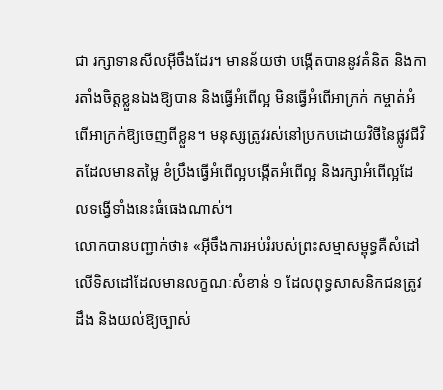ជា រក្សាទានសីលអ៊ីចឹងដែរ។ មានន័យថា បង្កើតបាននូវគំនិត និងការតាំងចិត្តខ្លួនឯងឱ្យបាន និងធ្វើអំពើល្អ មិនធ្វើអំពើអាក្រក់ កម្ចាត់អំពើអាក្រក់ឱ្យចេញពីខ្លួន។ មនុស្សត្រូវរស់នៅប្រកបដោយវិថីនៃផ្លូវជីវិតដែលមានតម្លៃ ខំប្រឹងធ្វើអំពើល្អបង្កើតអំពើល្អ និងរក្សាអំពើល្អដែលទង្វើទាំងនេះធំធេងណាស់។
លោកបានបញ្ជាក់ថា៖ «អ៊ីចឹងការអប់រំរបស់ព្រះសម្មាសម្ពុទ្ធគឺសំដៅលើទិសដៅដែលមានលក្ខណៈសំខាន់ ១ ដែលពុទ្ធសាសនិកជនត្រូវដឹង និងយល់ឱ្យច្បាស់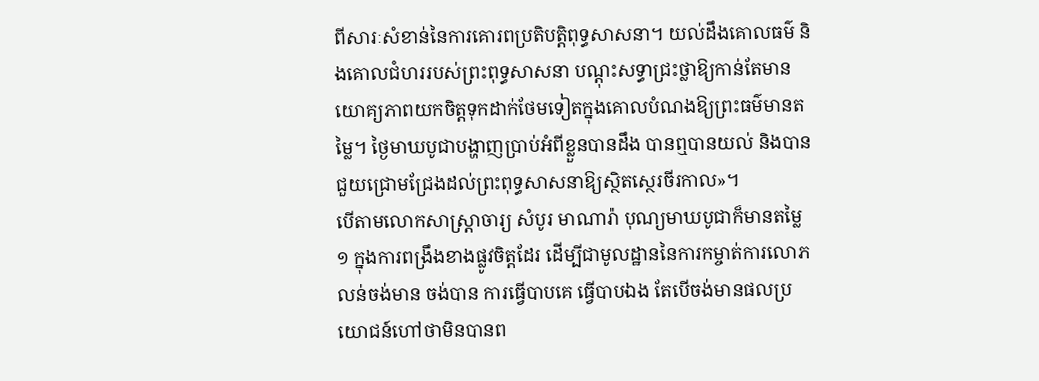ពីសារៈសំខាន់នៃការគោរពប្រតិបត្តិពុទ្ធសាសនា។ យល់ដឹងគោលធម៌ និងគោលជំហររបស់ព្រះពុទ្ធសាសនា បណ្តុះសទ្ធាជ្រះថ្លាឱ្យកាន់តែមានយោគ្យភាពយកចិត្តទុកដាក់ថែមទៀតក្នុងគោលបំណងឱ្យព្រះធម៌មានតម្លៃ។ ថ្ងៃមាឃបូជាបង្ហាញប្រាប់អំពីខ្លួនបានដឹង បានឮបានយល់ និងបានជួយជ្រោមជ្រែងដល់ព្រះពុទ្ធសាសនាឱ្យស្ថិតស្ថេរចីរកាល»។
បើតាមលោកសាស្ត្រាចារ្យ សំបូរ មាណារ៉ា បុណ្យមាឃបូជាក៏មានតម្លៃ ១ ក្នុងការពង្រឹងខាងផ្លូវចិត្តដែរ ដើម្បីជាមូលដ្ឋាននៃការកម្ចាត់ការលោភលន់ចង់មាន ចង់បាន ការធ្វើបាបគេ ធ្វើបាបឯង តែបើចង់មានផលប្រយោជន៍ហៅថាមិនបានព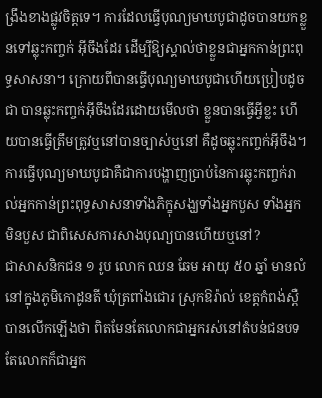ង្រឹងខាងផ្លូវចិត្តទេ។ ការដែលធ្វើបុណ្យមាឃបូជាដូចបានយកខ្លួនទៅឆ្លុះកញ្ចក់ អ៊ីចឹងដែរ ដើម្បីឱ្យស្គាល់ថាខ្លួនជាអ្នកកាន់ព្រះពុទ្ធសាសនា។ ក្រោយពីបានធ្វើបុណ្យមាឃបូជាហើយប្រៀបដូចជា បានឆ្លុះកញ្ចក់អ៊ីចឹងដែរដោយមើលថា ខ្លួនបានធ្វើអ្វីខ្លះ ហើយបានធ្វើត្រឹមត្រូវឬនៅបានច្បាស់ឬនៅ គឺដូចឆ្លុះកញ្ចក់អ៊ីចឹង។ ការធ្វើបុណ្យមាឃបូជាគឺជាការបង្ហាញប្រាប់នៃការឆ្លុះកញ្ចក់រាល់អ្នកកាន់ព្រះពុទ្ធសាសនាទាំងភិក្ខុសង្ឃទាំងអ្នកបួស ទាំងអ្នកមិនបួស ជាពិសេសការសាងបុណ្យបានហើយឬនៅ?
ជាសាសនិកជន ១ រូប លោក ឈន ឆែម អាយុ ៥០ ឆ្នាំ មានលំនៅក្នុងភូមិកោដូនតី ឃុំត្រពាំងជោរ ស្រុកឱរ៉ាល់ ខេត្តកំពង់ស្ពឺ បានលើកឡើងថា ពិតមែនតែលោកជាអ្នករស់នៅតំបន់ជនបទ តែលោកក៏ជាអ្នក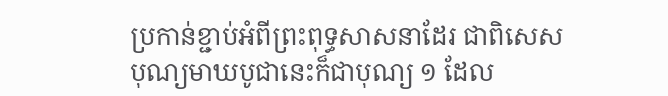ប្រកាន់ខ្ជាប់អំពីព្រះពុទ្ធសាសនាដែរ ជាពិសេសបុណ្យមាឃបូជានេះក៏ជាបុណ្យ ១ ដែល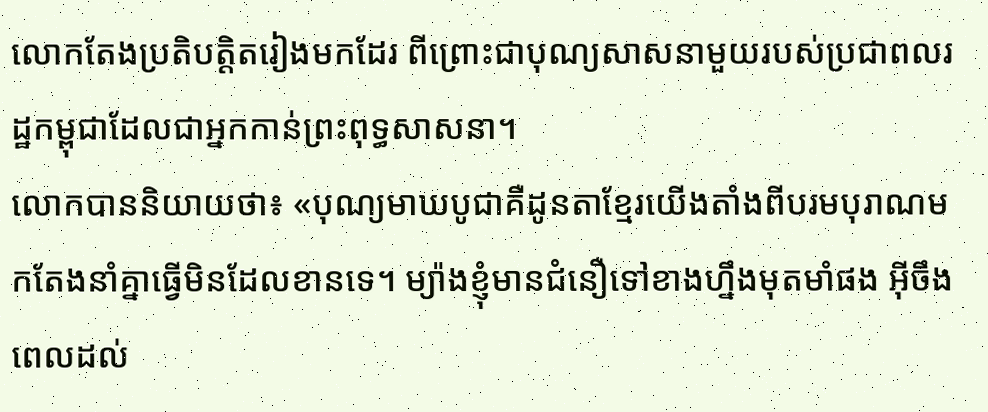លោកតែងប្រតិបត្តិតរៀងមកដែរ ពីព្រោះជាបុណ្យសាសនាមួយរបស់ប្រជាពលរដ្ឋកម្ពុជាដែលជាអ្នកកាន់ព្រះពុទ្ធសាសនា។
លោកបាននិយាយថា៖ «បុណ្យមាឃបូជាគឺដូនតាខ្មែរយើងតាំងពីបរមបុរាណមកតែងនាំគ្នាធ្វើមិនដែលខានទេ។ ម្យ៉ាងខ្ញុំមានជំនឿទៅខាងហ្នឹងមុតមាំផង អ៊ីចឹងពេលដល់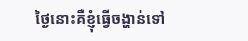ថ្ងៃនោះគឺខ្ញុំធ្វើចង្ហាន់ទៅ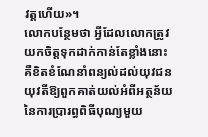វត្តហើយ»។
លោកបន្ថែមថា អ្វីដែលលោកត្រូវយកចិត្តទុកដាក់កាន់តែខ្លាំងនោះគឺខិតខំណែនាំពន្យល់ដល់យុវជនយុវតីឱ្យពួកគាត់យល់អំពីអត្ថន័យនៃការប្រារព្ធពិធីបុណ្យមួយ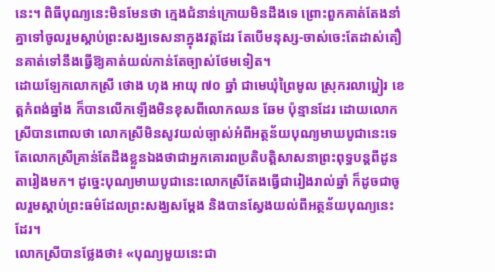នេះ។ ពិធីបុណ្យនេះមិនមែនថា ក្មេងជំនាន់ក្រោយមិនដឹងទេ ព្រោះពួកគាត់តែងនាំគ្នាទៅចូលរួមស្តាប់ព្រះសង្ឃទេសនាក្នុងវត្តដែរ តែបើមនុស្ស-ចាស់ចេះតែដាស់តឿនគាត់ទៅនឹងធ្វើឱ្យគាត់យល់កាន់តែច្បាស់ថែមទៀត។
ដោយឡែកលោកស្រី ថោង ហុង អាយុ ៧០ ឆ្នាំ ជាមេឃុំព្រៃមូល ស្រុករលាប្អៀរ ខេត្តកំពង់ឆ្នាំង ក៏បានលើកឡើងមិនខុសពីលោកឈន ឆែម ប៉ុន្មានដែរ ដោយលោកស្រីបានពោលថា លោកស្រីមិនសូវយល់ច្បាស់អំពីអត្ថន័យបុណ្យមាឃបូជានេះទេ តែលោកស្រីគ្រាន់តែដឹងខ្លួនឯងថាជាអ្នកគោរពប្រតិបត្តិសាសនាព្រះពុទ្ធបន្តពីដូនតារៀងមក។ ដូច្នេះបុណ្យមាឃបូជានេះលោកស្រីតែងធ្វើជារៀងរាល់ឆ្នាំ ក៏ដូចជាចូលរួមស្តាប់ព្រះធម៌ដែលព្រះសង្ឃសម្តែង និងបានស្វែងយល់ពីអត្ថន័យបុណ្យនេះដែរ។
លោកស្រីបានថ្លែងថា៖ «បុណ្យមួយនេះជា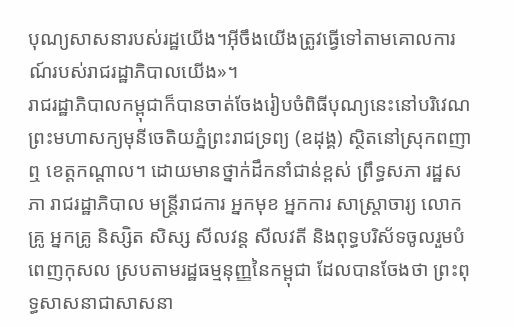បុណ្យសាសនារបស់រដ្ឋយើង។អ៊ីចឹងយើងត្រូវធ្វើទៅតាមគោលការណ៍របស់រាជរដ្ឋាភិបាលយើង»។
រាជរដ្ឋាភិបាលកម្ពុជាក៏បានចាត់ចែងរៀបចំពិធីបុណ្យនេះនៅបរិវេណព្រះមហាសក្យមុនីចេតិយភ្នំព្រះរាជទ្រព្យ (ឧដុង្គ) ស្ថិតនៅស្រុកពញាឮ ខេត្តកណ្តាល។ ដោយមានថ្នាក់ដឹកនាំជាន់ខ្ពស់ ព្រឹទ្ធសភា រដ្ឋសភា រាជរដ្ឋាភិបាល មន្ត្រីរាជការ អ្នកមុខ អ្នកការ សាស្ត្រាចារ្យ លោកគ្រូ អ្នកគ្រូ និស្សិត សិស្ស សីលវន្ត សីលវតី និងពុទ្ធបរិស័ទចូលរួមបំពេញកុសល ស្របតាមរដ្ឋធម្មនុញ្ញនៃកម្ពុជា ដែលបានចែងថា ព្រះពុទ្ធសាសនាជាសាសនា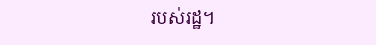របស់រដ្ឋ។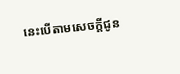នេះបើតាមសេចក្តីជូន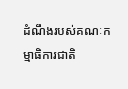ដំណឹងរបស់គណៈកម្មាធិការជាតិ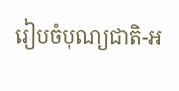រៀបចំបុណ្យជាតិ-អ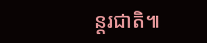ន្តរជាតិ៕